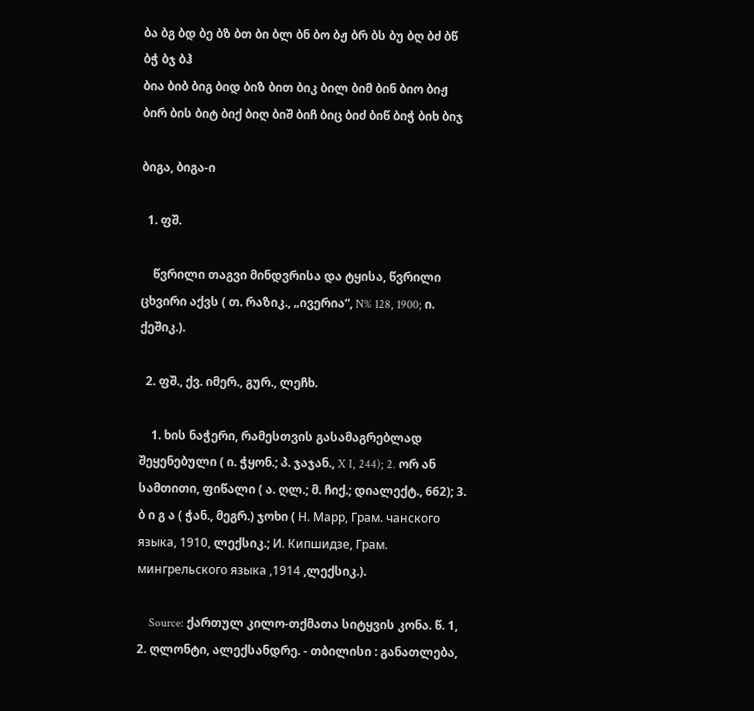ბა ბგ ბდ ბე ბზ ბთ ბი ბლ ბნ ბო ბჟ ბრ ბს ბუ ბღ ბძ ბწ ბჭ ბჯ ბჰ
ბია ბიბ ბიგ ბიდ ბიზ ბით ბიკ ბილ ბიმ ბინ ბიო ბიჟ ბირ ბის ბიტ ბიქ ბიღ ბიშ ბიჩ ბიც ბიძ ბიწ ბიჭ ბიხ ბიჯ

ბიგა, ბიგა-ი

  1. ფშ.

    წვრილი თაგვი მინდვრისა და ტყისა, წვრილი ცხვირი აქვს ( თ. რაზიკ., „ივერია“, N% 128, 1900; ი. ქეშიკ.).

  2. ფშ., ქვ. იმერ., გურ., ლეჩხ.

    1. ხის ნაჭერი, რამესთვის გასამაგრებლად შეყენებული ( ი. ჭყონ.; პ. ჯაჯან., X I, 244); 2. ორ ან სამთითი, ფიწალი ( ა. ღლ.; მ. ჩიქ.; დიალექტ., 662); 3. ბ ი გ ა ( ჭან., მეგრ.) ჯოხი ( Н. Марр, Грам. чанского языка, 1910, ლექსიკ.; И. Кипшидзе, Грам. мингрельского языка ,1914 ,ლექსიკ.).

    Source: ქართულ კილო-თქმათა სიტყვის კონა. წ. 1, 2. ღლონტი, ალექსანდრე. - თბილისი : განათლება,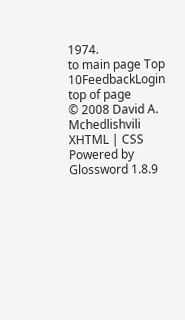1974.
to main page Top 10FeedbackLogin top of page
© 2008 David A. Mchedlishvili XHTML | CSS Powered by Glossword 1.8.9